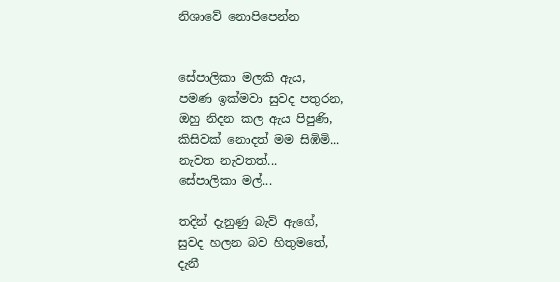නිශාවේ නොපිපෙන්න


සේපාලිකා මලකි ඇය,
පමණ ඉක්මවා සුවද පතුරන,
ඔහු නිදන කල ඇය පිපුණි,
කිසිවක් නොදත් මම සිඹිමි...
නැවත නැවතත්...
සේපාලිකා මල්...

තදින් දැනුණු බැව් ඇගේ,
සුවද හලන බව හිතුමතේ,
දැනී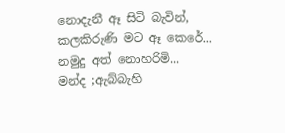නොදැනී ඈ සිටි බැවින්,
කලකිරුණි මට ඈ කෙරේ...
නමුදු අත් නොහරිමි...
මන්ද ;ඇබ්බැහි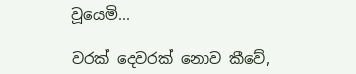වූයෙමි...

වරක් දෙවරක් නොව කීවේ,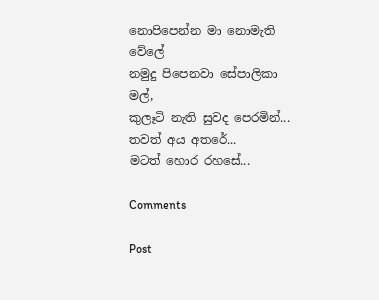නොපිපෙන්න මා නොමැති වේලේ
නමුදු පිපෙනවා සේපාලිකා මල්,
කුලෑටි නැති සුවද පෙරමින්...
තවත් අය අතරේ...
මටත් හොර රහසේ...

Comments

Post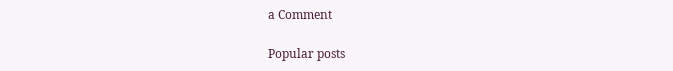a Comment

Popular posts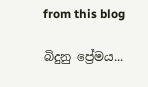from this blog

බිදුනු ප්‍රේමය...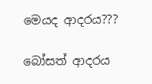මෙයද ආදරය???

බෝසත් ආදරය